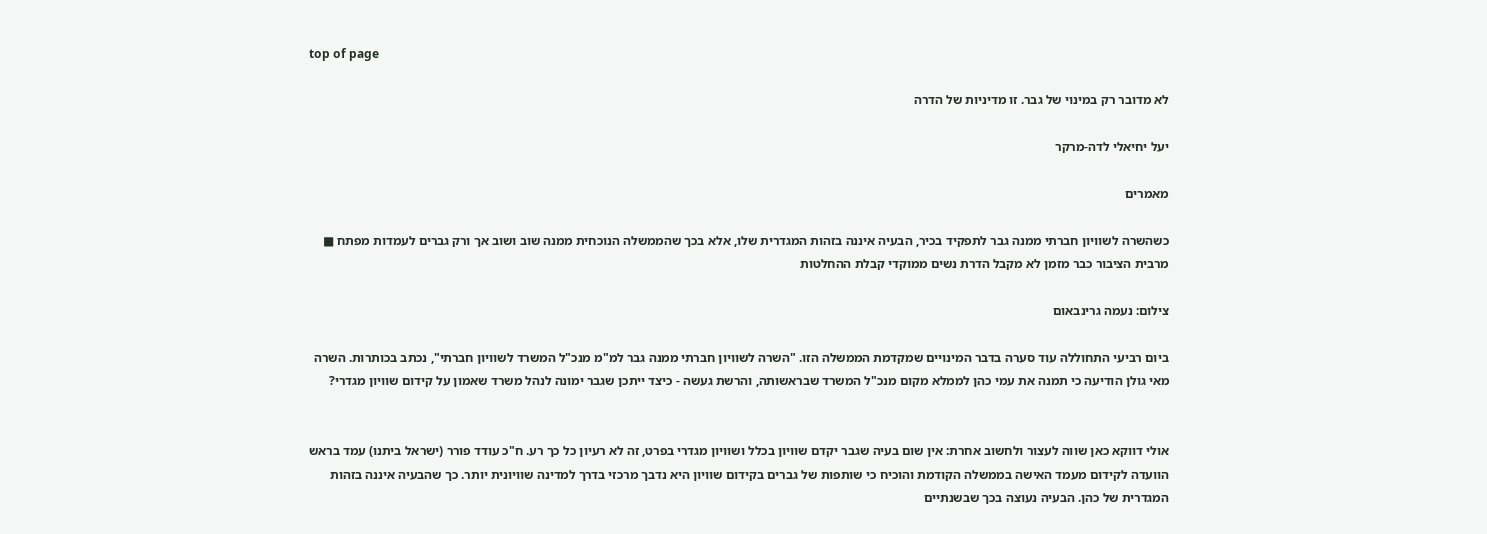top of page

לא מדובר רק במינוי של גבר. זו מדיניות של הדרה

יעל יחיאלי לדה-מרקר

מאמרים

כשהשרה לשוויון חברתי ממנה גבר לתפקיד בכיר, הבעיה איננה בזהות המגדרית שלו, אלא בכך שהממשלה הנוכחית ממנה שוב ושוב אך ורק גברים לעמדות מפתח ■ מרבית הציבור כבר מזמן לא מקבל הדרת נשים ממוקדי קבלת ההחלטות

צילום: נעמה גרינבאום

ביום רביעי התחוללה עוד סערה בדבר המינויים שמקדמת הממשלה הזו. "השרה לשוויון חברתי ממנה גבר למ"מ מנכ"ל המשרד לשוויון חברתי", נכתב בכותרות. השרה מאי גולן הודיעה כי תמנה את עמי כהן לממלא מקום מנכ"ל המשרד שבראשותה, והרשת געשה - כיצד ייתכן שגבר ימונה לנהל משרד שאמון על קידום שוויון מגדרי?


אולי דווקא כאן שווה לעצור ולחשוב אחרת: אין שום בעיה שגבר יקדם שוויון בכלל ושוויון מגדרי בפרט, זה לא רעיון כל כך רע. ח"כ עודד פורר (ישראל ביתנו) עמד בראש הוועדה לקידום מעמד האישה בממשלה הקודמת והוכיח כי שותפות של גברים בקידום שוויון היא נדבך מרכזי בדרך למדינה שוויונית יותר. כך שהבעיה איננה בזהות המגדרית של כהן. הבעיה נעוצה בכך שבשנתיים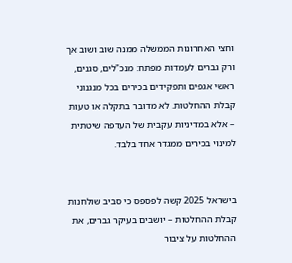וחצי האחרונות הממשלה ממנה שוב ושוב אך ורק גברים לעמדות מפתח: מנכ"לים, סגנים, ראשי אגפים ותפקידים בכירים בכל מנגנוני קבלת ההחלטות. לא מדובר בתקלה או טעות – אלא במדיניות עקבית של העדפה שיטתית למינוי בכירים ממגדר אחד בלבד.


בישראל 2025 קשה לפספס כי סביב שולחנות קבלת ההחלטות – יושבים בעיקר גברים, את ההחלטות על ציבור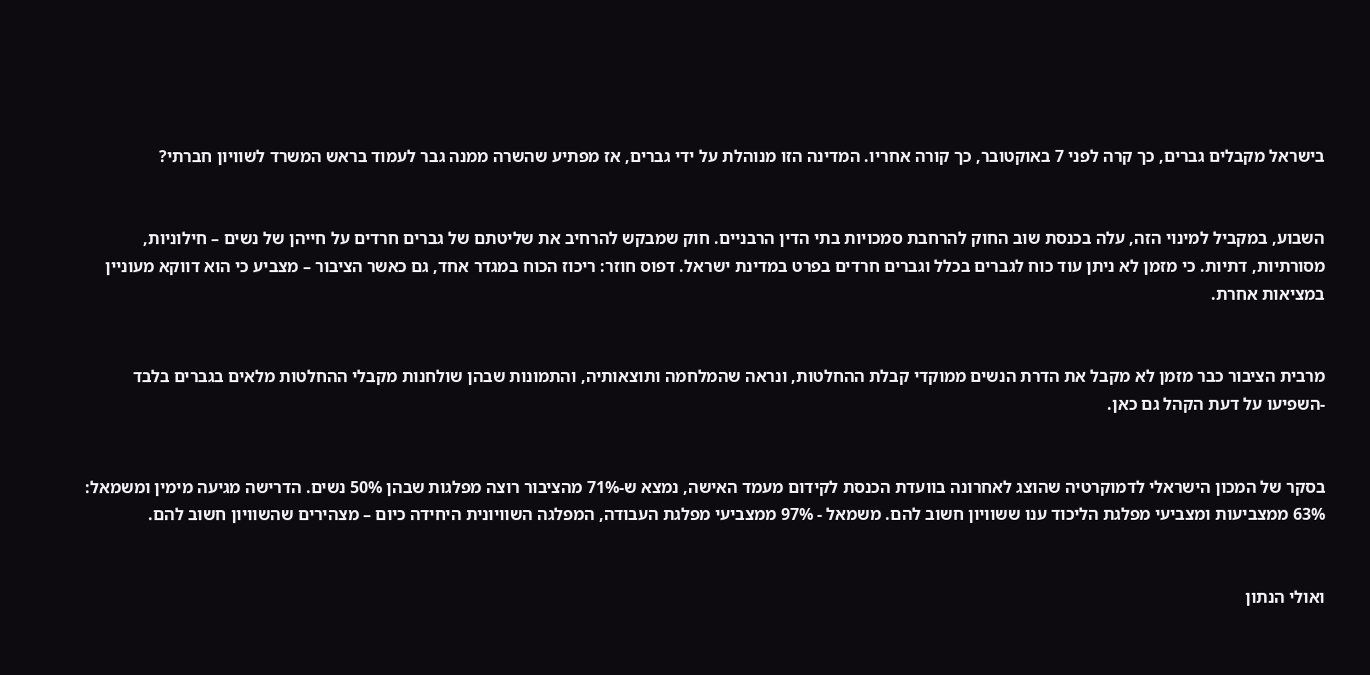בישראל מקבלים גברים, כך קרה לפני 7 באוקטובר, כך קורה אחריו. המדינה הזו מנוהלת על ידי גברים, אז מפתיע שהשרה ממנה גבר לעמוד בראש המשרד לשוויון חברתי?


השבוע, במקביל למינוי הזה, עלה בכנסת שוב החוק להרחבת סמכויות בתי הדין הרבניים. חוק שמבקש להרחיב את שליטתם של גברים חרדים על חייהן של נשים – חילוניות, מסורתיות, דתיות. כי מזמן לא ניתן עוד כוח לגברים בכלל וגברים חרדים בפרט במדינת ישראל. דפוס חוזר: ריכוז הכוח במגדר אחד, גם כאשר הציבור – מצביע כי הוא דווקא מעוניין במציאות אחרת.


מרבית הציבור כבר מזמן לא מקבל את הדרת הנשים ממוקדי קבלת ההחלטות, ונראה שהמלחמה ותוצאותיה, והתמונות שבהן שולחנות מקבלי ההחלטות מלאים בגברים בלבד -השפיעו על דעת הקהל גם כאן.


בסקר של המכון הישראלי לדמוקרטיה שהוצג לאחרונה בוועדת הכנסת לקידום מעמד האישה, נמצא ש-71% מהציבור רוצה מפלגות שבהן 50% נשים. הדרישה מגיעה מימין ומשמאל: 63% ממצביעות ומצביעי מפלגת הליכוד ענו ששוויון חשוב להם. משמאל - 97% ממצביעי מפלגת העבודה, המפלגה השוויונית היחידה כיום – מצהירים שהשוויון חשוב להם.


ואולי הנתון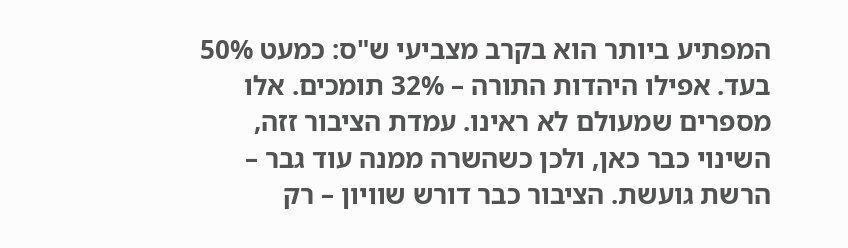המפתיע ביותר הוא בקרב מצביעי ש"ס: כמעט 50% בעד. אפילו היהדות התורה – 32% תומכים. אלו מספרים שמעולם לא ראינו. עמדת הציבור זזה, השינוי כבר כאן, ולכן כשהשרה ממנה עוד גבר – הרשת גועשת. הציבור כבר דורש שוויון – רק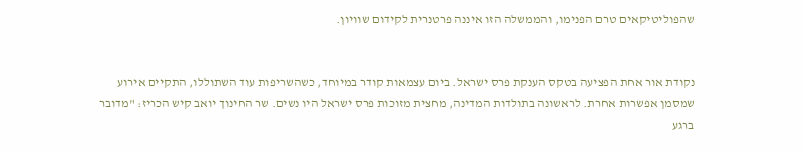שהפוליטיקאים טרם הפנימו, והממשלה הזו איננה פרטנרית לקידום שוויון.


נקודת אור אחת הפציעה בטקס הענקת פרס ישראל. ביום עצמאות קודר במיוחד, כשהשריפות עוד השתוללו, התקיים אירוע שמסמן אפשרות אחרת. לראשונה בתולדות המדינה, מחצית מזוכות פרס ישראל היו נשים. שר החינוך יואב קיש הכריז: "מדובר ברגע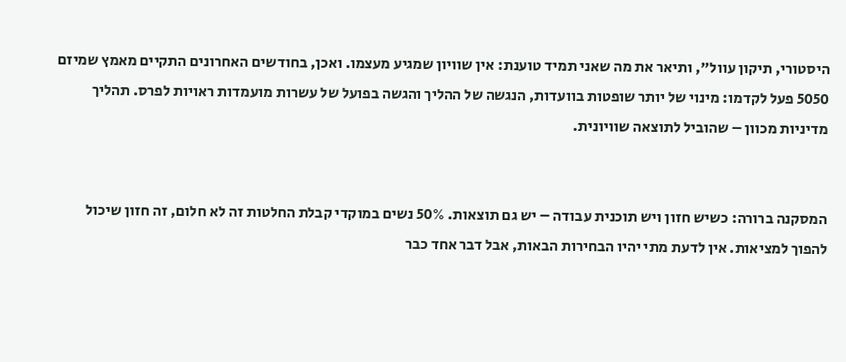היסטורי, תיקון עוול", ותיאר את מה שאני תמיד טוענת: אין שוויון שמגיע מעצמו. ואכן, בחודשים האחרונים התקיים מאמץ שמיזם 5050 פעל לקדמו: מינוי של יותר שופטות בוועדות, הנגשה של ההליך והגשה בפועל של עשרות מועמדות ראויות לפרס. תהליך מדיניות מכוון – שהוביל לתוצאה שוויונית.


המסקנה ברורה: כשיש חזון ויש תוכנית עבודה – יש גם תוצאות. 50% נשים במוקדי קבלת החלטות זה לא חלום, זה חזון שיכול להפוך למציאות. אין לדעת מתי יהיו הבחירות הבאות, אבל דבר אחד כבר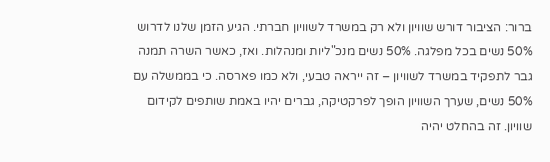ברור: הציבור דורש שוויון ולא רק במשרד לשוויון חברתי. הגיע הזמן שלנו לדרוש 50% נשים בכל מפלגה. 50% נשים מנכ"ליות ומנהלות. ואז, כאשר השרה תמנה גבר לתפקיד במשרד לשוויון – זה ייראה טבעי, ולא כמו פארסה. כי בממשלה עם 50% נשים, שערך השוויון הופך לפרקטיקה, גברים יהיו באמת שותפים לקידום שוויון. זה בהחלט יהיה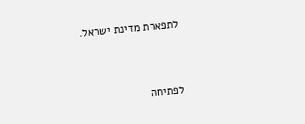לתפארת מדינת ישראל.


לפתיחה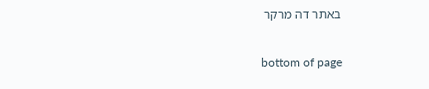באתר דה מרקר

bottom of page